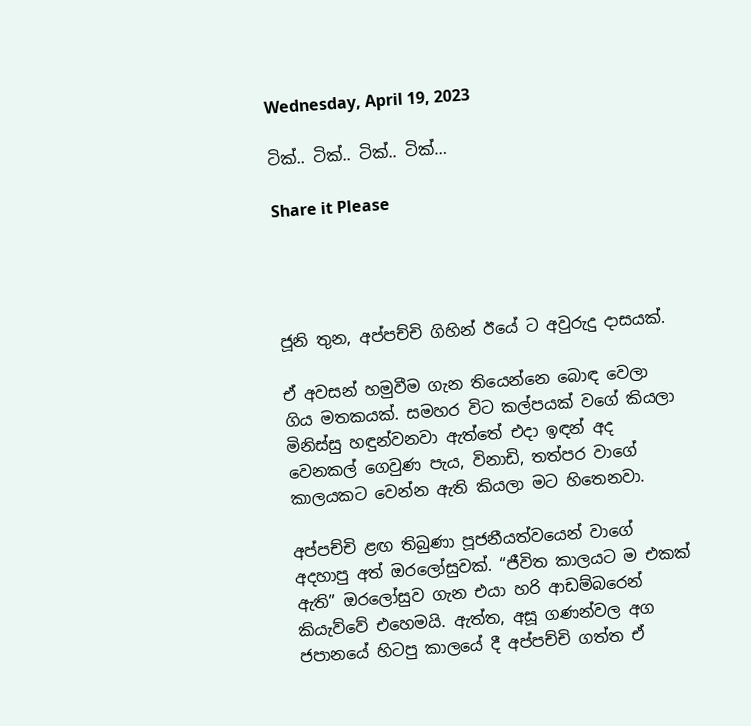Wednesday, April 19, 2023

ටික්.. ටික්.. ටික්.. ටික්…

Share it Please




ජූනි තුන, අප්පච්චි ගිහින් ඊයේ ට අවුරුදු දාසයක්.

ඒ අවසන් හමුවීම ගැන තියෙන්නෙ බොඳ වෙලා ගිය මතකයක්. සමහර විට කල්පයක් වගේ කියලා මිනිස්සු හඳුන්වනවා ඇත්තේ එදා ඉඳන් අද වෙනකල් ගෙවුණ පැය, විනාඩි, තත්පර වාගේ කාලයකට වෙන්න ඇති කියලා මට හිතෙනවා.

අප්පච්චි ළඟ තිබුණා පූජනීයත්වයෙන් වාගේ අදහාපු අත් ඔරලෝසුවක්. “ජීවිත කාලයට ම එකක් ඇති” ඔරලෝසුව ගැන එයා හරි ආඩම්බරෙන් කියැව්වේ එහෙමයි. ඇත්ත, අසූ ගණන්වල අග ජපානයේ හිටපු කාලයේ දී අප්පච්චි ගත්ත ඒ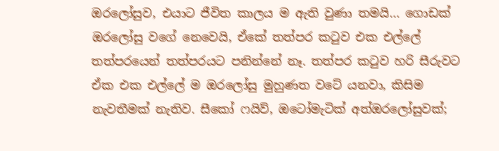ඔරලෝසුව, එයාට ජීවිත කාලය ම ඇති වුණා තමයි… ගොඩක් ඔරලෝසු වගේ නෙවෙයි, ඒකේ තත්පර කටුව එක එල්ලේ තත්පරයෙන් තත්පරයට පනින්නේ නෑ. තත්පර කටුව හරි සීරුවට ඒක එක එල්ලේ ම ඔරලෝසු මුහුණත වටේ යනවා, කිසිම නැවතීමක් නැතිව. සීකෝ ෆයිව්, ඔටෝමැටික් අත්ඔරලෝසුවක්;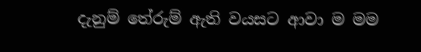දැනුම් තේරුම් ඇති වයසට ආවා ම මම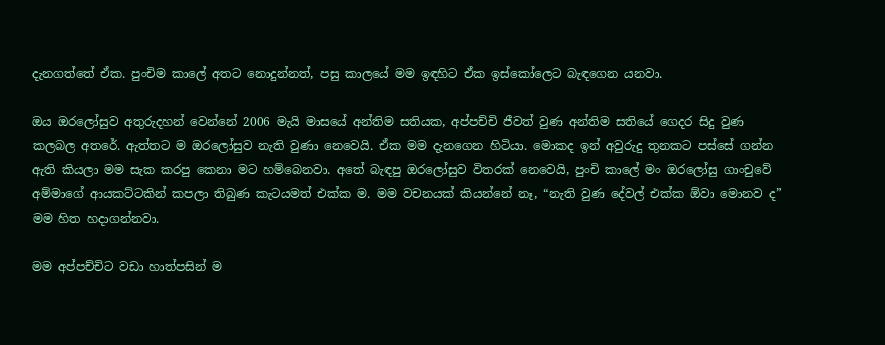දැනගත්තේ ඒක. පුංචිම කාලේ අතට නොදුන්නත්, පසු කාලයේ මම ඉඳහිට ඒක ඉස්කෝලෙට බැඳගෙන යනවා.

ඔය ඔරලෝසුව අතුරුදහන් වෙන්නේ 2006 මැයි මාසයේ අන්තිම සතියක, අප්පච්චි ජීවත් වුණ අන්තිම සතියේ ගෙදර සිදු වුණ කලබල අතරේ. ඇත්තට ම ඔරලෝසුව නැති වුණා නෙවෙයි. ඒක මම දැනගෙන හිටියා. මොකද ඉන් අවුරුදු තුනකට පස්සේ ගන්න ඇති කියලා මම සැක කරපු කෙනා මට හම්බෙනවා. අතේ බැඳපු ඔරලෝසුව විතරක් නෙවෙයි, පුංචි කාලේ මං ඔරලෝසු ගාංචුවේ අම්මාගේ ආයකට්ටකින් කපලා තිබුණ කැටයමත් එක්ක ම. මම වචනයක් කියන්නේ නෑ, “නැති වුණ දේවල් එක්ක ඕවා මොනව ද” මම හිත හදාගන්නවා.

මම අප්පච්චිට වඩා හාත්පසින් ම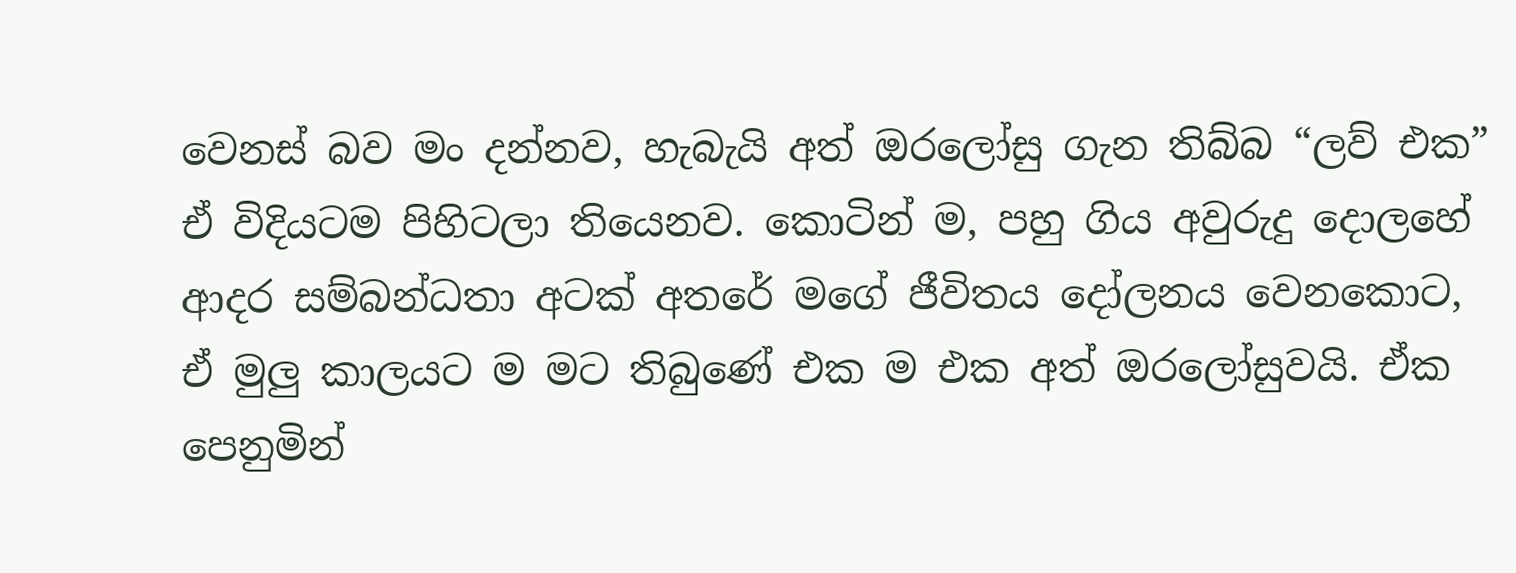වෙනස් බව මං දන්නව, හැබැයි අත් ඔරලෝසු ගැන තිබ්බ “ලව් එක” ඒ විදියටම පිහිටලා තියෙනව. කොටින් ම, පහු ගිය අවුරුදු දොලහේ ආදර සම්බන්ධතා අටක් අතරේ මගේ ජීවිතය දෝලනය වෙනකොට, ඒ මුලු කාලයට ම මට තිබුණේ එක ම එක අත් ඔරලෝසුවයි. ඒක පෙනුමින්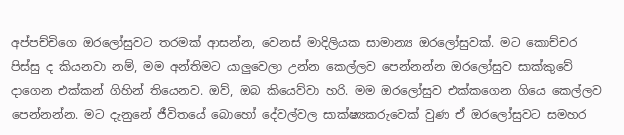අප්පච්චිගෙ ඔරලෝසුවට තරමක් ආසන්න, වෙනස් මාදිලියක සාමාන්‍ය ඔරලෝසුවක්. මට කොච්චර පිස්සු ද කියනවා නම්, මම අන්තිමට යාලුවෙලා උන්න කෙල්ලව පෙන්නන්න ඔරලෝසුව සාක්කුවේ දාගෙන එක්කන් ගිහින් තියෙනව. ඔව්, ඔබ කියෙව්වා හරි. මම ඔරලෝසුව එක්කගෙන ගියෙ කෙල්ලව පෙන්නන්න. මට දැනුනේ ජීවිතයේ බොහෝ දේවල්වල සාක්ෂ්‍යකරුවෙක් වුණ ඒ ඔරලෝසුවට සමහර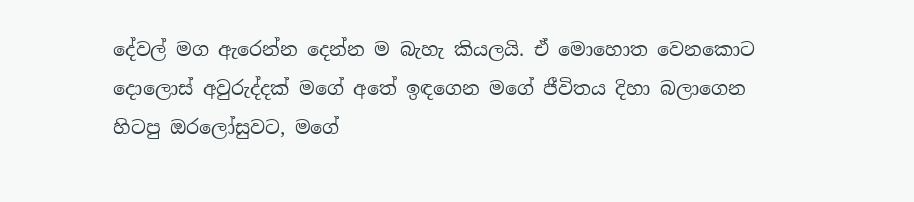දේවල් මග ඇරෙන්න දෙන්න ම බැහැ කියලයි. ඒ මොහොත වෙනකොට දොලොස් අවුරුද්දක් මගේ අතේ ඉඳගෙන මගේ ජීවිතය දිහා බලාගෙන හිටපු ඔරලෝසුවට, මගේ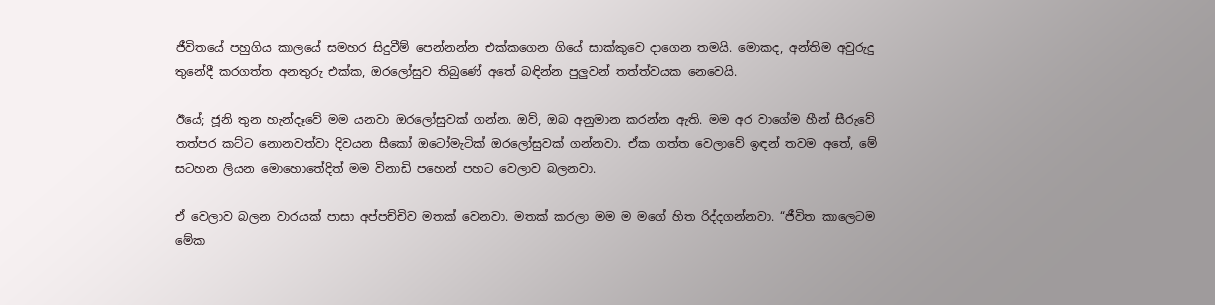ජීවිතයේ පහුගිය කාලයේ සමහර සිදුවීම් පෙන්නන්න එක්කගෙන ගියේ සාක්කුවෙ දාගෙන තමයි. මොකද, අන්තිම අවුරුදු තුනේදී කරගත්ත අනතුරු එක්ක, ඔරලෝසුව තිබුණේ අතේ බඳින්න පුලුවන් තත්ත්වයක නෙවෙයි.

ඊයේ; ජූනි තුන හැන්දෑවේ මම යනවා ඔරලෝසුවක් ගන්න. ඔව්, ඔබ අනුමාන කරන්න ඇති. මම අර වාගේම හීන් සීරුවේ තත්පර කට්ට නොනවත්වා දිවයන සීකෝ ඔටෝමැටික් ඔරලෝසුවක් ගන්නවා. ඒක ගත්ත වෙලාවේ ඉඳන් තවම අතේ, මේ සටහන ලියන මොහොතේදිත් මම විනාඩි පහෙන් පහට වෙලාව බලනවා.

ඒ වෙලාව බලන වාරයක් පාසා අප්පච්චිව මතක් වෙනවා. මතක් කරලා මම ම මගේ හිත රිද්දගන්නවා. “ජීවිත කාලෙටම මේක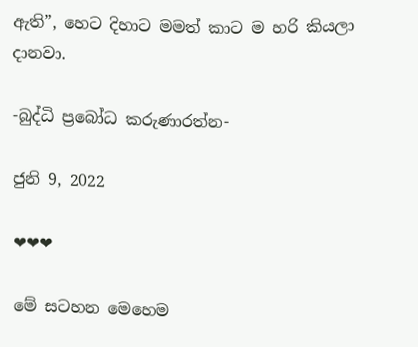ඇති”, හෙට දිහාට මමත් කාට ම හරි කියලා දානවා.

-බුද්ධි ප්‍රබෝධ කරුණාරත්න-

ජුනි 9, 2022

❤❤❤

මේ සටහන මෙහෙම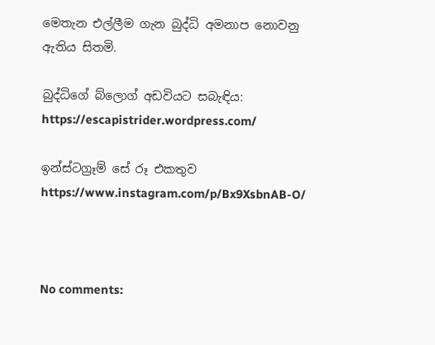මෙතැන එල්ලීම ගැන බුද්ධි අමනාප නොවනු ඇතිය සිතමි.

බුද්ධිගේ බ්ලොග් අඩවියට සබැඳිය:
https://escapistrider.wordpress.com/

ඉන්ස්ටග්‍රෑම් සේ රූ එකතුව
https://www.instagram.com/p/Bx9XsbnAB-O/



No comments: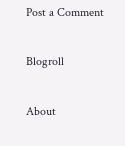Post a Comment

Blogroll

About